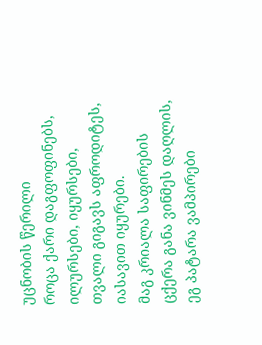უცნობის წერილი
როცა ქარი დაგფოფინებს,
ილურსები, იყურსები,
თვალი გიგავს აფროდიტეს,
იასავით იყურები.
მაგ კრიალა საფირების
ცქერა განა ვინმეს დაღლის,
ეგ პატარა ვამპირები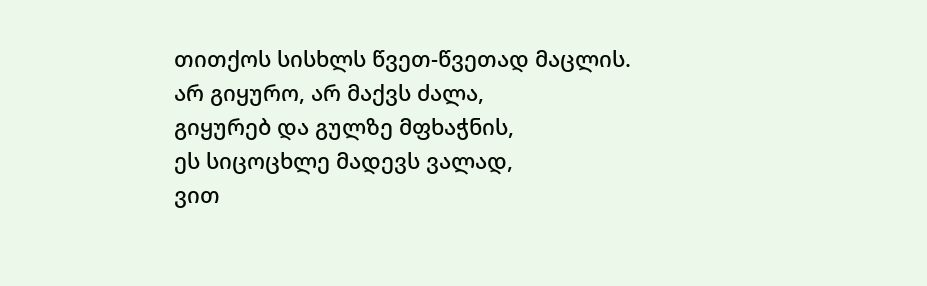თითქოს სისხლს წვეთ-წვეთად მაცლის.
არ გიყურო, არ მაქვს ძალა,
გიყურებ და გულზე მფხაჭნის,
ეს სიცოცხლე მადევს ვალად,
ვით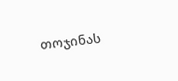თოჯინას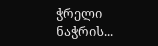ჭრელი ნაჭრის...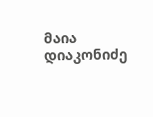მაია დიაკონიძე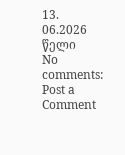13. 06.2026 წელი
No comments:
Post a Comment